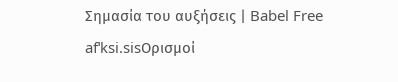Σημασία του αυξήσεις | Babel Free
afˈksi.sisΟρισμοί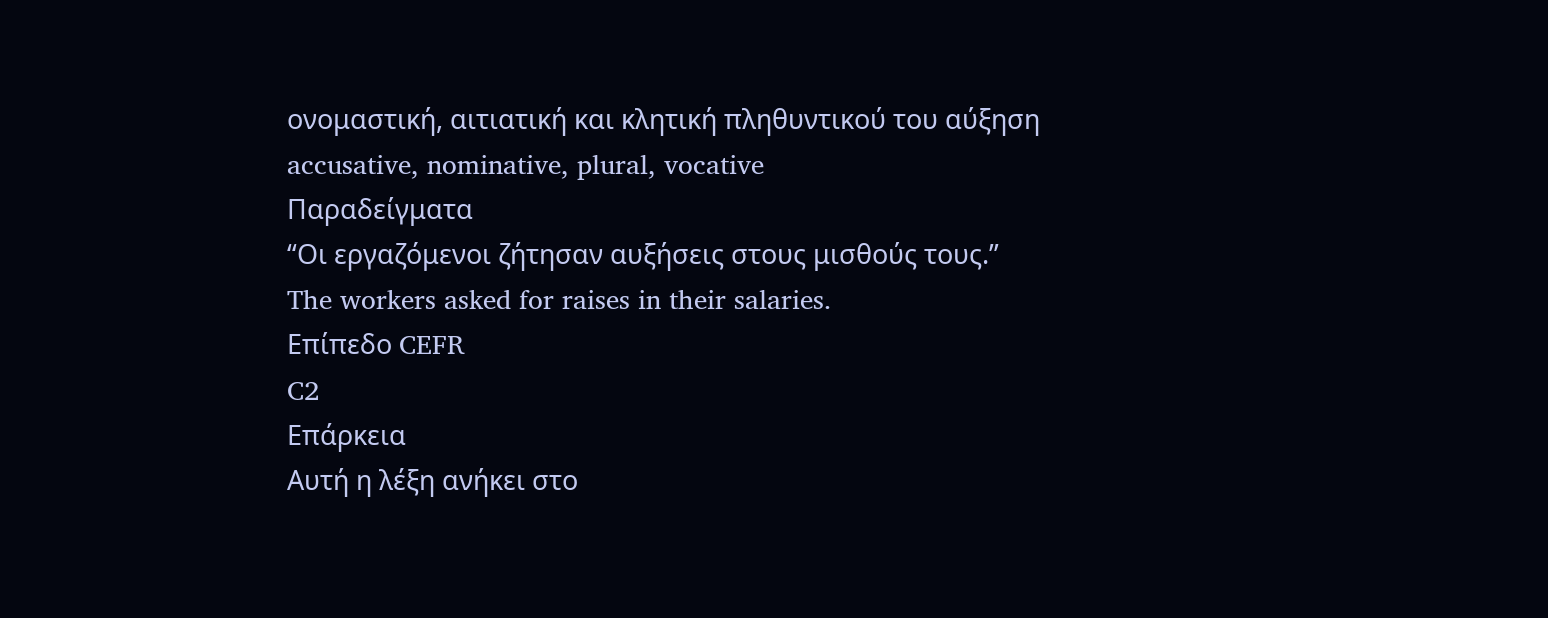ονομαστική, αιτιατική και κλητική πληθυντικού του αύξηση
accusative, nominative, plural, vocative
Παραδείγματα
“Οι εργαζόμενοι ζήτησαν αυξήσεις στους μισθούς τους.”
The workers asked for raises in their salaries.
Επίπεδο CEFR
C2
Επάρκεια
Αυτή η λέξη ανήκει στο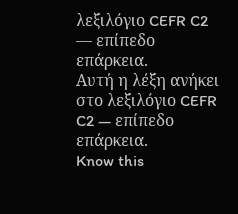λεξιλόγιο CEFR C2 — επίπεδο επάρκεια.
Αυτή η λέξη ανήκει στο λεξιλόγιο CEFR C2 — επίπεδο επάρκεια.
Know this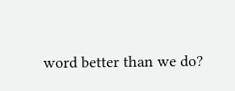word better than we do?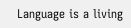Language is a living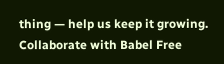thing — help us keep it growing. Collaborate with Babel Free